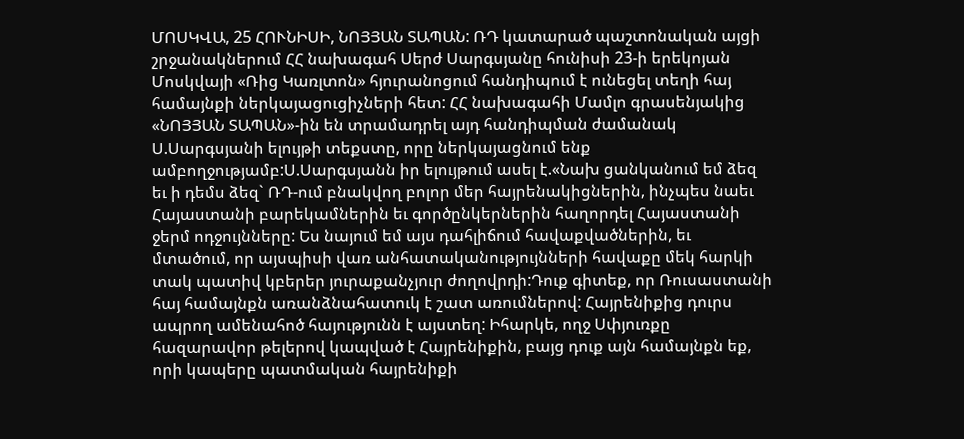ՄՈՍԿՎԱ, 25 ՀՈՒՆԻՍԻ, ՆՈՅՅԱՆ ՏԱՊԱՆ: ՌԴ կատարած պաշտոնական այցի շրջանակներում ՀՀ նախագահ Սերժ Սարգսյանը հունիսի 23-ի երեկոյան Մոսկվայի «Ռից Կառլտոն» հյուրանոցում հանդիպում է ունեցել տեղի հայ համայնքի ներկայացուցիչների հետ: ՀՀ նախագահի Մամլո գրասենյակից «ՆՈՅՅԱՆ ՏԱՊԱՆ»-ին են տրամադրել այդ հանդիպման ժամանակ Ս.Սարգսյանի ելույթի տեքստը, որը ներկայացնում ենք ամբողջությամբ:Ս.Սարգսյանն իր ելույթում ասել է.«Նախ ցանկանում եմ ձեզ եւ ի դեմս ձեզ` ՌԴ-ում բնակվող բոլոր մեր հայրենակիցներին, ինչպես նաեւ Հայաստանի բարեկամներին եւ գործընկերներին հաղորդել Հայաստանի ջերմ ոդջույնները: Ես նայում եմ այս դահլիճում հավաքվածներին, եւ մտածում, որ այսպիսի վառ անհատականությույնների հավաքը մեկ հարկի տակ պատիվ կբերեր յուրաքանչյուր ժողովրդի:Դուք գիտեք, որ Ռուսաստանի հայ համայնքն առանձնահատուկ է շատ առումներով: Հայրենիքից դուրս ապրող ամենահոծ հայությունն է այստեղ: Իհարկե, ողջ Սփյուռքը հազարավոր թելերով կապված է Հայրենիքին, բայց դուք այն համայնքն եք, որի կապերը պատմական հայրենիքի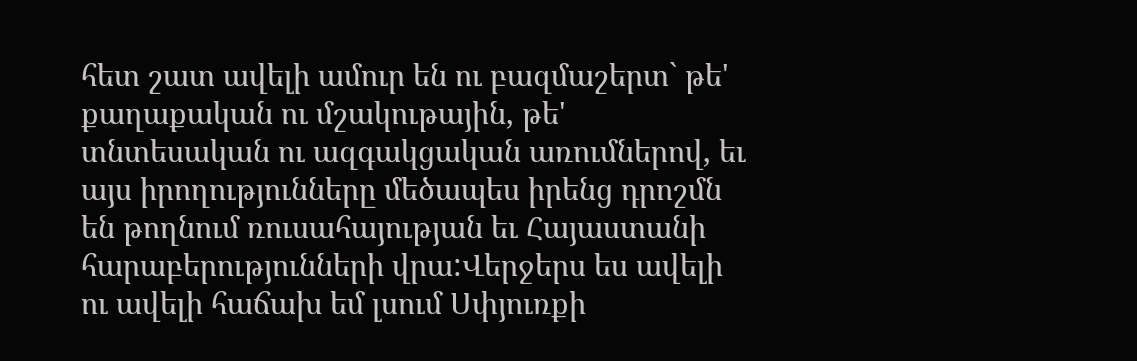հետ շատ ավելի ամուր են ու բազմաշերտ` թե' քաղաքական ու մշակութային, թե' տնտեսական ու ազգակցական առումներով, եւ այս իրողությունները մեծապես իրենց դրոշմն են թողնում ռուսահայության եւ Հայաստանի հարաբերությունների վրա:Վերջերս ես ավելի ու ավելի հաճախ եմ լսում Սփյուռքի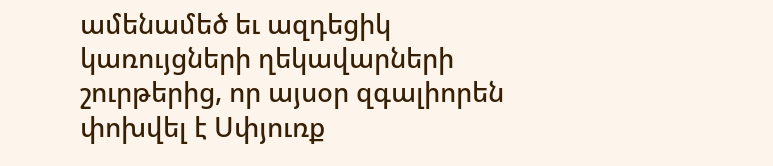ամենամեծ եւ ազդեցիկ կառույցների ղեկավարների շուրթերից, որ այսօր զգալիորեն փոխվել է Սփյուռք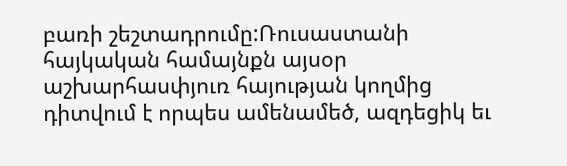բառի շեշտադրումը:Ռուսաստանի հայկական համայնքն այսօր աշխարհասփյուռ հայության կողմից դիտվում է որպես ամենամեծ, ազդեցիկ եւ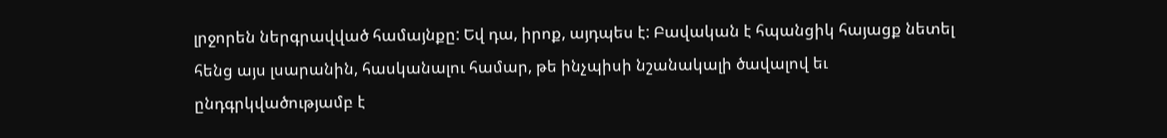լրջորեն ներգրավված համայնքը: Եվ դա, իրոք, այդպես է: Բավական է հպանցիկ հայացք նետել հենց այս լսարանին, հասկանալու համար, թե ինչպիսի նշանակալի ծավալով եւ ընդգրկվածությամբ է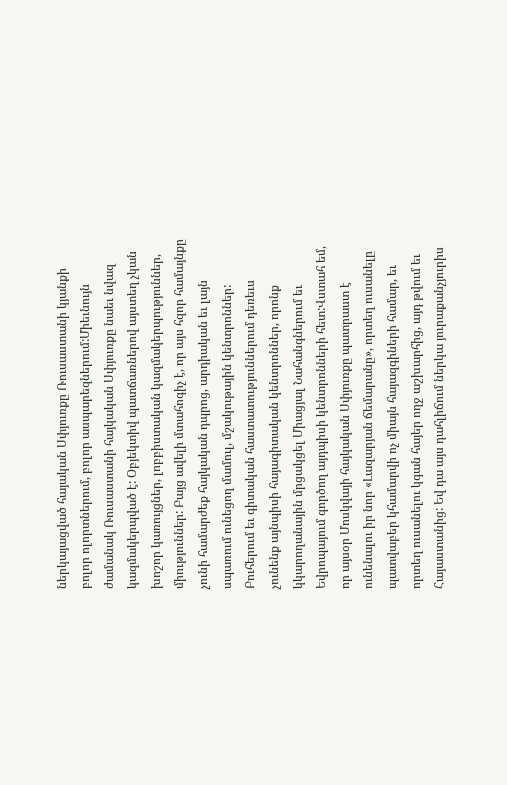ներկայացված հայական Սփյուռքը Ռուսաստանի կյանքի բոլոր ոլորտներում, բոլոր ասպարեզներում:Միեւնույն ժամանակ Ռուսաստանի հայկական Սփյուռքը նաեւ նվազ կազմակերպված է: Օբյեկտիվ պատճառներով այստեղ չկան խոշոր կառույցներ, լոբբիստական կազմակերպություններ, միություններ: Բայց ավելի մտահոգիչ է, որ այս հզոր համայնքը չունի համարժեք հայկական դպրոց, արդիական եւ լայն սպառում ունեցող մամուլ, մշակութային կենտրոններ: Բուհերում եւ գիտական հաստատություններում դեռեւս չունենք այնպիսի հայագիտական կենտրոններ, որոնք կկարողանային մրցակցել Միացյալ Նահանգներում եւ Եվրոպայում գործող այդպիսի կենտրոնների հետ:Վստահ եմ, որ այսօր Մոսկվայի հայկական Սփյուռքը պատրաստ է ունենալու իր նոր «Լազարյան ճեմարանը», որտեղ ուսանելը պատվաբեր կհամարվի ոչ միայն հայազգիների համար, եւ որտեղ ուսանելու կգան հայեր ողջ աշխարհից, այդ թվում եւ Հայաստանից: Եվ դա այս դահլիճում ներկա յուրաքանչյուրիս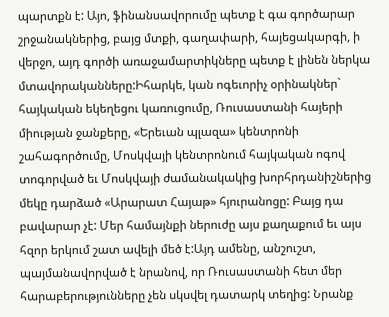պարտքն է: Այո, ֆինանսավորումը պետք է գա գործարար շրջանակներից, բայց մտքի, գաղափարի, հայեցակարգի, ի վերջո, այդ գործի առաջամարտիկները պետք է լինեն ներկա մտավորականները:Իհարկե, կան ոգեւորիչ օրինակներ` հայկական եկեղեցու կառուցումը, Ռուսաստանի հայերի միության ջանքերը, «Երեւան պլազա» կենտրոնի շահագործումը, Մոսկվայի կենտրոնում հայկական ոգով տոգորված եւ Մոսկվայի ժամանակակից խորհրդանիշներից մեկը դարձած «Արարատ Հայաթ» հյուրանոցը: Բայց դա բավարար չէ: Մեր համայնքի ներուժը այս քաղաքում եւ այս հզոր երկում շատ ավելի մեծ է:Այդ ամենը, անշուշտ, պայմանավորված է նրանով, որ Ռուսաստանի հետ մեր հարաբերությունները չեն սկսվել դատարկ տեղից: Նրանք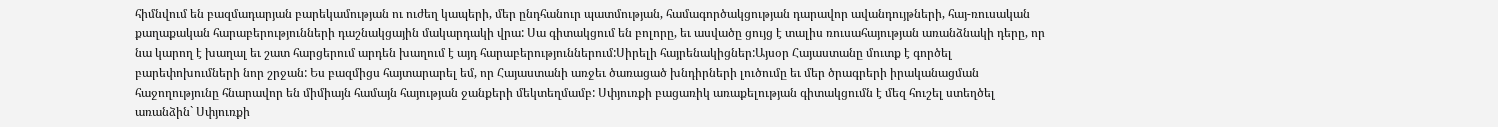հիմնվում են բազմադարյան բարեկամության ու ուժեղ կապերի, մեր ընդհանուր պատմության, համագործակցության դարավոր ավանդույթների, հայ-ռուսական քաղաքական հարաբերությունների դաշնակցային մակարդակի վրա: Սա գիտակցում են բոլորը, եւ ասվածը ցույց է տալիս ռուսահայության առանձնակի դերը, որ նա կարող է խաղալ եւ շատ հարցերում արդեն խաղում է այդ հարաբերություններում:Սիրելի հայրենակիցներ:Այսօր Հայաստանը մուտք է գործել բարեփոխումների նոր շրջան: Ես բազմիցս հայտարարել եմ, որ Հայաստանի առջեւ ծառացած խնդիրների լուծումը եւ մեր ծրագրերի իրականացման հաջողությունը հնարավոր են միմիայն համայն հայության ջանքերի մեկտեղմամբ: Սփյուռքի բացառիկ առաքելության գիտակցումն է մեզ հուշել ստեղծել առանձին` Սփյուռքի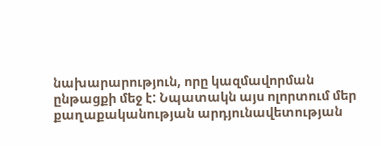նախարարություն, որը կազմավորման ընթացքի մեջ է: Նպատակն այս ոլորտում մեր քաղաքականության արդյունավետության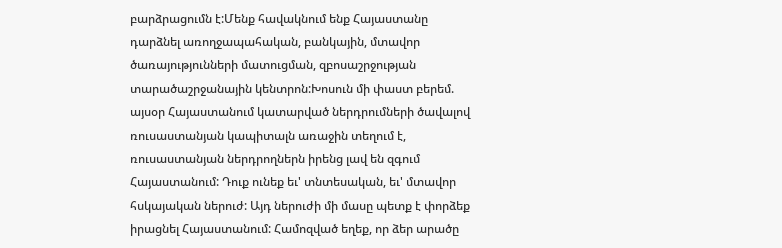բարձրացումն է:Մենք հավակնում ենք Հայաստանը դարձնել առողջապահական, բանկային, մտավոր ծառայությունների մատուցման, զբոսաշրջության տարածաշրջանային կենտրոն:Խոսուն մի փաստ բերեմ. այսօր Հայաստանում կատարված ներդրումների ծավալով ռուսաստանյան կապիտալն առաջին տեղում է, ռուսաստանյան ներդրողներն իրենց լավ են զգում Հայաստանում: Դուք ունեք եւ' տնտեսական, եւ' մտավոր հսկայական ներուժ: Այդ ներուժի մի մասը պետք է փորձեք իրացնել Հայաստանում: Համոզված եղեք, որ ձեր արածը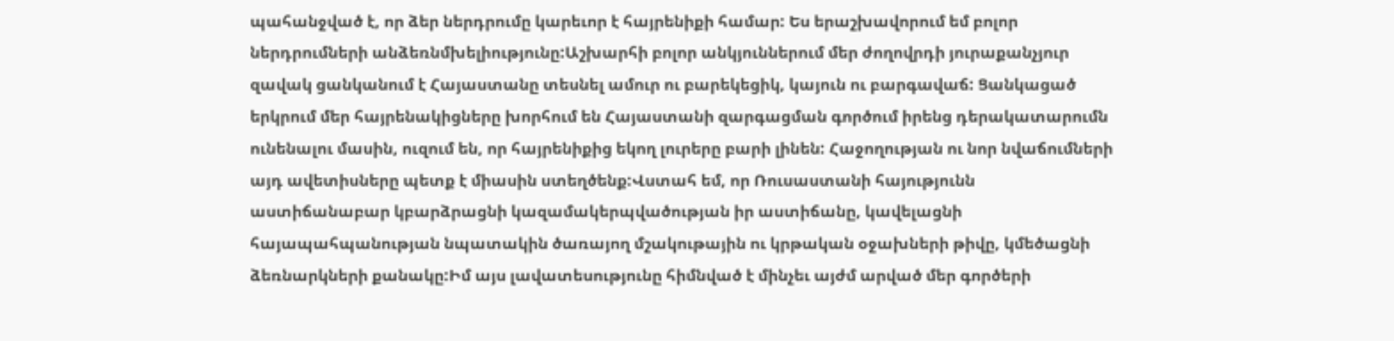պահանջված է, որ ձեր ներդրումը կարեւոր է հայրենիքի համար: Ես երաշխավորում եմ բոլոր ներդրումների անձեռնմխելիությունը:Աշխարհի բոլոր անկյուններում մեր ժողովրդի յուրաքանչյուր զավակ ցանկանում է Հայաստանը տեսնել ամուր ու բարեկեցիկ, կայուն ու բարգավաճ: Ցանկացած երկրում մեր հայրենակիցները խորհում են Հայաստանի զարգացման գործում իրենց դերակատարումն ունենալու մասին, ուզում են, որ հայրենիքից եկող լուրերը բարի լինեն: Հաջողության ու նոր նվաճումների այդ ավետիսները պետք է միասին ստեղծենք:Վստահ եմ, որ Ռուսաստանի հայությունն աստիճանաբար կբարձրացնի կազամակերպվածության իր աստիճանը, կավելացնի հայապահպանության նպատակին ծառայող մշակութային ու կրթական օջախների թիվը, կմեծացնի ձեռնարկների քանակը:Իմ այս լավատեսությունը հիմնված է մինչեւ այժմ արված մեր գործերի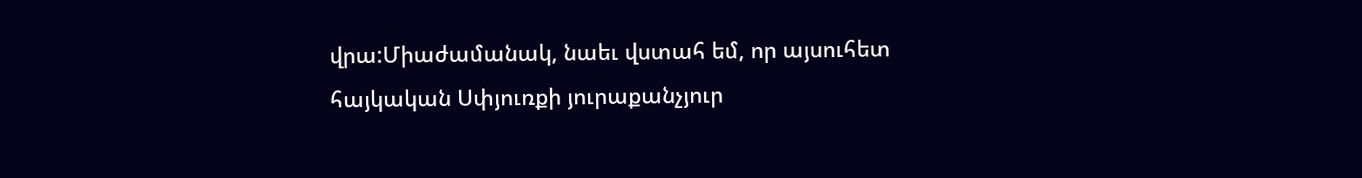վրա:Միաժամանակ, նաեւ վստահ եմ, որ այսուհետ հայկական Սփյուռքի յուրաքանչյուր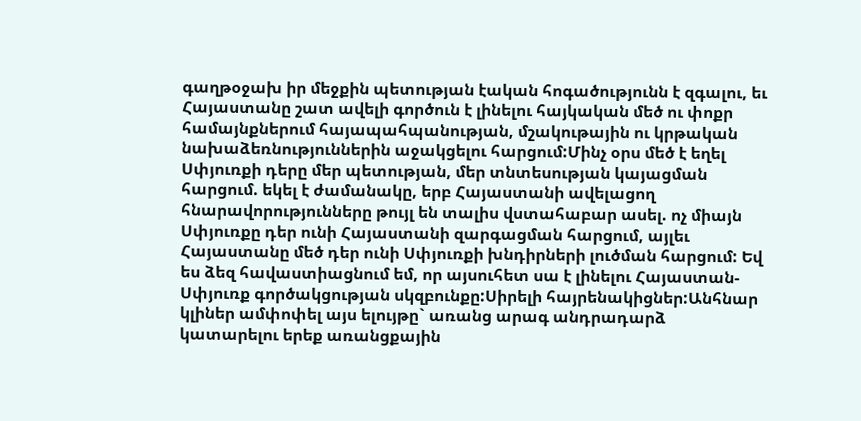գաղթօջախ իր մեջքին պետության էական հոգածությունն է զգալու, եւ Հայաստանը շատ ավելի գործուն է լինելու հայկական մեծ ու փոքր համայնքներում հայապահպանության, մշակութային ու կրթական նախաձեռնություններին աջակցելու հարցում:Մինչ օրս մեծ է եղել Սփյուռքի դերը մեր պետության, մեր տնտեսության կայացման հարցում. եկել է ժամանակը, երբ Հայաստանի ավելացող հնարավորությունները թույլ են տալիս վստահաբար ասել. ոչ միայն Սփյուռքը դեր ունի Հայաստանի զարգացման հարցում, այլեւ Հայաստանը մեծ դեր ունի Սփյուռքի խնդիրների լուծման հարցում: Եվ ես ձեզ հավաստիացնում եմ, որ այսուհետ սա է լինելու Հայաստան-Սփյուռք գործակցության սկզբունքը:Սիրելի հայրենակիցներ:Անհնար կլիներ ամփոփել այս ելույթը` առանց արագ անդրադարձ կատարելու երեք առանցքային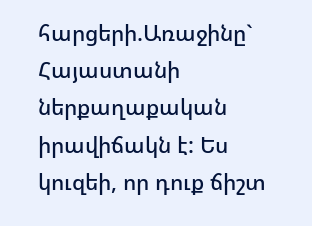հարցերի.Առաջինը` Հայաստանի ներքաղաքական իրավիճակն է: Ես կուզեի, որ դուք ճիշտ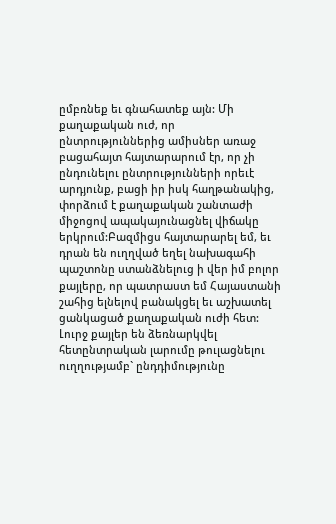ըմբռնեք եւ գնահատեք այն: Մի քաղաքական ուժ, որ ընտրություններից ամիսներ առաջ բացահայտ հայտարարում էր, որ չի ընդունելու ընտրությունների որեւէ արդյունք, բացի իր իսկ հաղթանակից, փորձում է քաղաքական շանտաժի միջոցով ապակայունացնել վիճակը երկրում:Բազմիցս հայտարարել եմ, եւ դրան են ուղղված եղել նախագահի պաշտոնը ստանձնելուց ի վեր իմ բոլոր քայլերը, որ պատրաստ եմ Հայաստանի շահից ելնելով բանակցել եւ աշխատել ցանկացած քաղաքական ուժի հետ: Լուրջ քայլեր են ձեռնարկվել հետընտրական լարումը թուլացնելու ուղղությամբ` ընդդիմությունը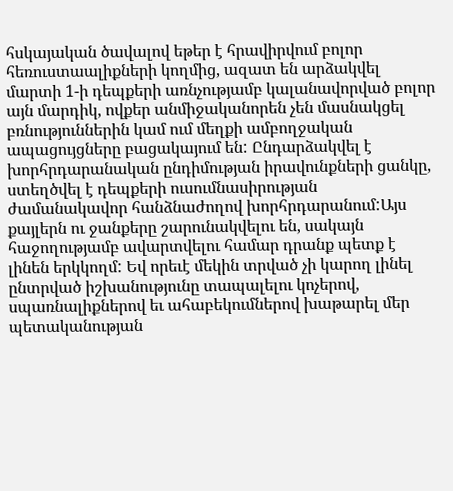հսկայական ծավալով եթեր է հրավիրվում բոլոր հեռուստաալիքների կողմից, ազատ են արձակվել մարտի 1-ի դեպքերի առնչությամբ կալանավորված բոլոր այն մարդիկ, ովքեր անմիջականորեն չեն մասնակցել բռնություններին կամ ում մեղքի ամբողջական ապացույցները բացակայում են: Ընդարձակվել է խորհրդարանական ընդիմության իրավունքների ցանկը, ստեղծվել է դեպքերի ուսումնասիրության ժամանակավոր հանձնաժողով խորհրդարանում:Այս քայլերն ու ջանքերը շարունակվելու են, սակայն հաջողությամբ ավարտվելու համար դրանք պետք է լինեն երկկողմ: Եվ որեւէ մեկին տրված չի կարող լինել ընտրված իշխանությունը տապալելու կոչերով, սպառնալիքներով եւ ահաբեկումներով խաթարել մեր պետականության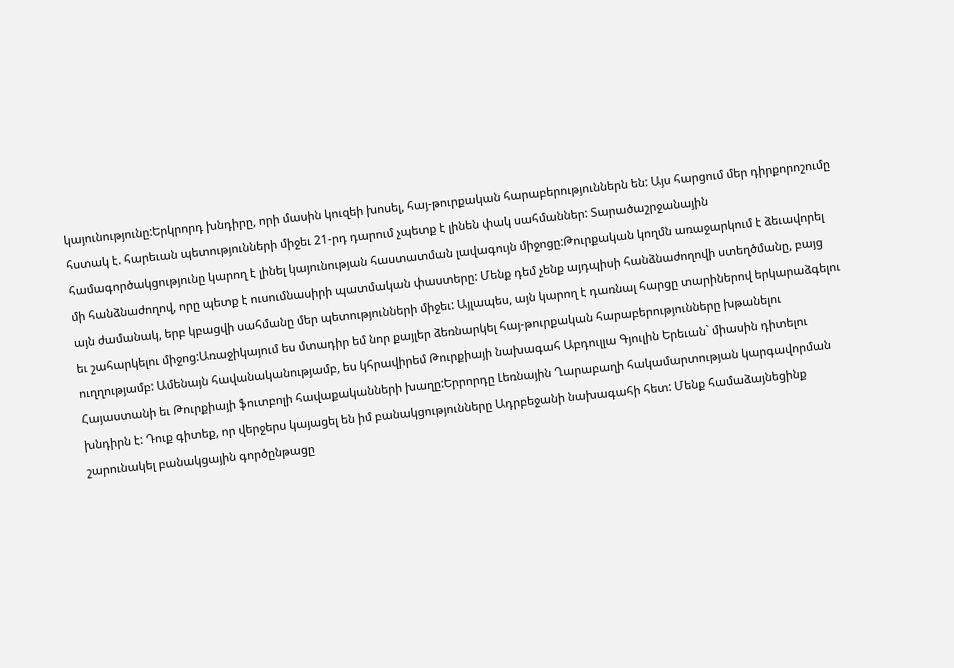կայունությունը:Երկրորդ խնդիրը, որի մասին կուզեի խոսել, հայ-թուրքական հարաբերություններն են: Այս հարցում մեր դիրքորոշումը հստակ է. հարեւան պետությունների միջեւ 21-րդ դարում չպետք է լինեն փակ սահմաններ: Տարածաշրջանային համագործակցությունը կարող է լինել կայունության հաստատման լավագույն միջոցը:Թուրքական կողմն առաջարկում է ձեւավորել մի հանձնաժողով, որը պետք է ուսումնասիրի պատմական փաստերը: Մենք դեմ չենք այդպիսի հանձնաժողովի ստեղծմանը, բայց այն ժամանակ, երբ կբացվի սահմանը մեր պետությունների միջեւ: Այլապես, այն կարող է դառնալ հարցը տարիներով երկարաձգելու եւ շահարկելու միջոց:Առաջիկայում ես մտադիր եմ նոր քայլեր ձեռնարկել հայ-թուրքական հարաբերությունները խթանելու ուղղությամբ: Ամենայն հավանականությամբ, ես կհրավիրեմ Թուրքիայի նախագահ Աբդուլլա Գյուլին Երեւան` միասին դիտելու Հայաստանի եւ Թուրքիայի ֆուտբոլի հավաքականների խաղը:Երրորդը Լեռնային Ղարաբաղի հակամարտության կարգավորման խնդիրն է: Դուք գիտեք, որ վերջերս կայացել են իմ բանակցությունները Ադրբեջանի նախագահի հետ: Մենք համաձայնեցինք շարունակել բանակցային գործընթացը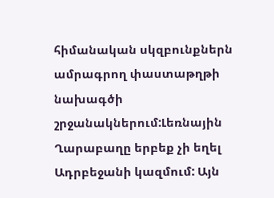հիմանական սկզբունքներն ամրագրող փաստաթղթի նախագծի շրջանակներում:Լեռնային Ղարաբաղը երբեք չի եղել Ադրբեջանի կազմում: Այն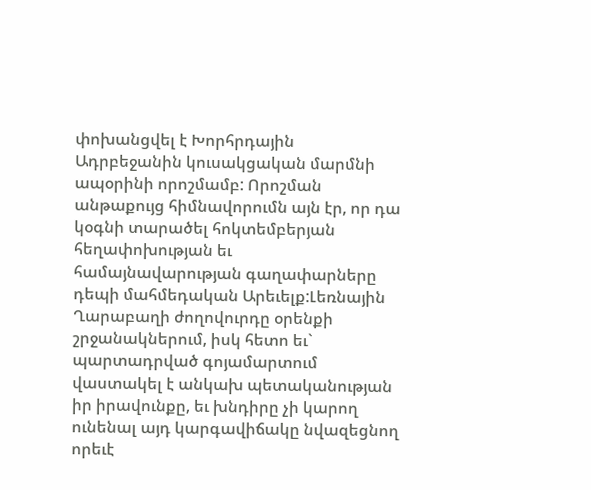փոխանցվել է Խորհրդային Ադրբեջանին կուսակցական մարմնի ապօրինի որոշմամբ: Որոշման անթաքույց հիմնավորումն այն էր, որ դա կօգնի տարածել հոկտեմբերյան հեղափոխության եւ համայնավարության գաղափարները դեպի մահմեդական Արեւելք:Լեռնային Ղարաբաղի ժողովուրդը օրենքի շրջանակներում, իսկ հետո եւ` պարտադրված գոյամարտում վաստակել է անկախ պետականության իր իրավունքը, եւ խնդիրը չի կարող ունենալ այդ կարգավիճակը նվազեցնող որեւէ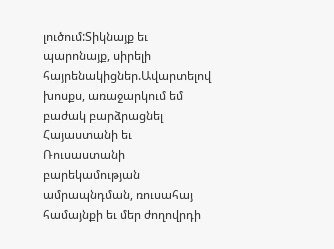լուծում:Տիկնայք եւ պարոնայք, սիրելի հայրենակիցներ.Ավարտելով խոսքս, առաջարկում եմ բաժակ բարձրացնել Հայաստանի եւ Ռուսաստանի բարեկամության ամրապնդման, ռուսահայ համայնքի եւ մեր ժողովրդի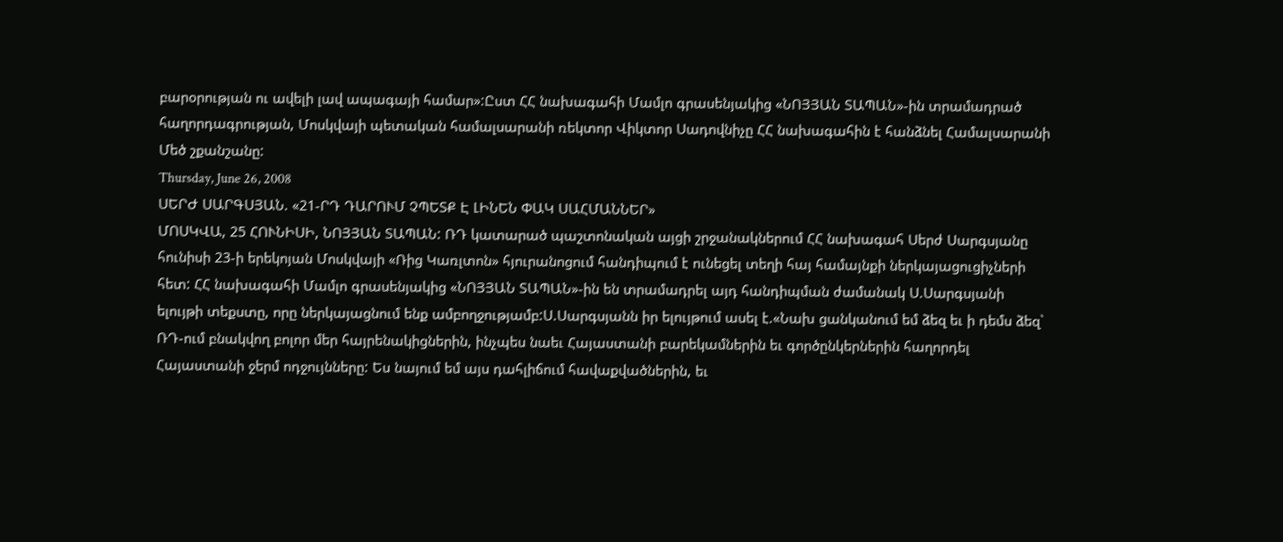բարօրության ու ավելի լավ ապագայի համար»:Ըստ ՀՀ նախագահի Մամլո գրասենյակից «ՆՈՅՅԱՆ ՏԱՊԱՆ»-ին տրամադրած հաղորդագրության, Մոսկվայի պետական համալսարանի ռեկտոր Վիկտոր Սադովնիչը ՀՀ նախագահին է հանձնել Համալսարանի Մեծ շքանշանը:
Thursday, June 26, 2008
ՍԵՐԺ ՍԱՐԳՍՅԱՆ. «21-ՐԴ ԴԱՐՈՒՄ ՉՊԵՏՔ Է ԼԻՆԵՆ ՓԱԿ ՍԱՀՄԱՆՆԵՐ»
ՄՈՍԿՎԱ, 25 ՀՈՒՆԻՍԻ, ՆՈՅՅԱՆ ՏԱՊԱՆ: ՌԴ կատարած պաշտոնական այցի շրջանակներում ՀՀ նախագահ Սերժ Սարգսյանը հունիսի 23-ի երեկոյան Մոսկվայի «Ռից Կառլտոն» հյուրանոցում հանդիպում է ունեցել տեղի հայ համայնքի ներկայացուցիչների հետ: ՀՀ նախագահի Մամլո գրասենյակից «ՆՈՅՅԱՆ ՏԱՊԱՆ»-ին են տրամադրել այդ հանդիպման ժամանակ Ս.Սարգսյանի ելույթի տեքստը, որը ներկայացնում ենք ամբողջությամբ:Ս.Սարգսյանն իր ելույթում ասել է.«Նախ ցանկանում եմ ձեզ եւ ի դեմս ձեզ` ՌԴ-ում բնակվող բոլոր մեր հայրենակիցներին, ինչպես նաեւ Հայաստանի բարեկամներին եւ գործընկերներին հաղորդել Հայաստանի ջերմ ոդջույնները: Ես նայում եմ այս դահլիճում հավաքվածներին, եւ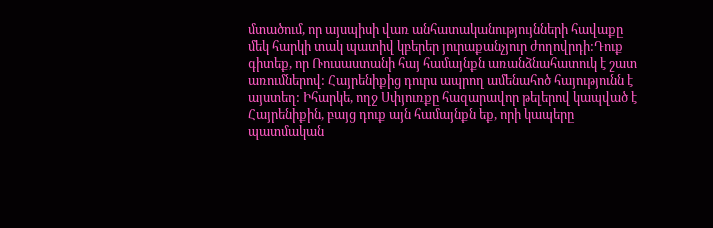մտածում, որ այսպիսի վառ անհատականությույնների հավաքը մեկ հարկի տակ պատիվ կբերեր յուրաքանչյուր ժողովրդի:Դուք գիտեք, որ Ռուսաստանի հայ համայնքն առանձնահատուկ է շատ առումներով: Հայրենիքից դուրս ապրող ամենահոծ հայությունն է այստեղ: Իհարկե, ողջ Սփյուռքը հազարավոր թելերով կապված է Հայրենիքին, բայց դուք այն համայնքն եք, որի կապերը պատմական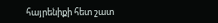հայրենիքի հետ շատ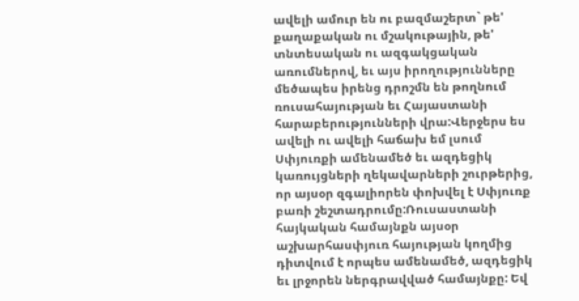ավելի ամուր են ու բազմաշերտ` թե' քաղաքական ու մշակութային, թե' տնտեսական ու ազգակցական առումներով, եւ այս իրողությունները մեծապես իրենց դրոշմն են թողնում ռուսահայության եւ Հայաստանի հարաբերությունների վրա:Վերջերս ես ավելի ու ավելի հաճախ եմ լսում Սփյուռքի ամենամեծ եւ ազդեցիկ կառույցների ղեկավարների շուրթերից, որ այսօր զգալիորեն փոխվել է Սփյուռք բառի շեշտադրումը:Ռուսաստանի հայկական համայնքն այսօր աշխարհասփյուռ հայության կողմից դիտվում է որպես ամենամեծ, ազդեցիկ եւ լրջորեն ներգրավված համայնքը: Եվ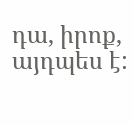դա, իրոք, այդպես է: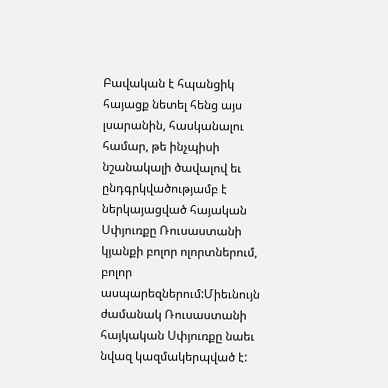Բավական է հպանցիկ հայացք նետել հենց այս լսարանին, հասկանալու համար, թե ինչպիսի նշանակալի ծավալով եւ ընդգրկվածությամբ է ներկայացված հայական Սփյուռքը Ռուսաստանի կյանքի բոլոր ոլորտներում, բոլոր ասպարեզներում:Միեւնույն ժամանակ Ռուսաստանի հայկական Սփյուռքը նաեւ նվազ կազմակերպված է: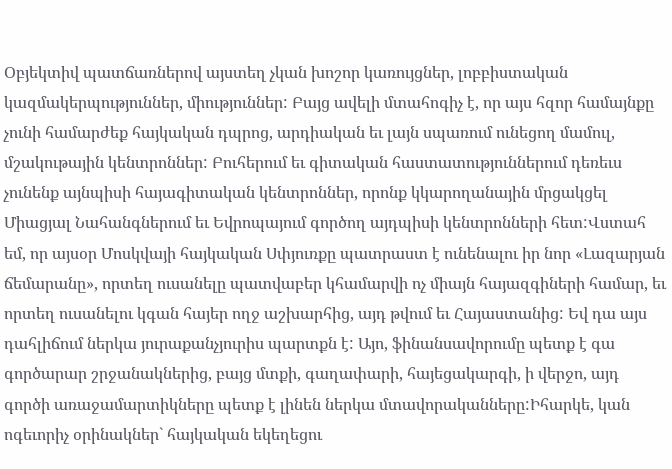Օբյեկտիվ պատճառներով այստեղ չկան խոշոր կառույցներ, լոբբիստական կազմակերպություններ, միություններ: Բայց ավելի մտահոգիչ է, որ այս հզոր համայնքը չունի համարժեք հայկական դպրոց, արդիական եւ լայն սպառում ունեցող մամուլ, մշակութային կենտրոններ: Բուհերում եւ գիտական հաստատություններում դեռեւս չունենք այնպիսի հայագիտական կենտրոններ, որոնք կկարողանային մրցակցել Միացյալ Նահանգներում եւ Եվրոպայում գործող այդպիսի կենտրոնների հետ:Վստահ եմ, որ այսօր Մոսկվայի հայկական Սփյուռքը պատրաստ է ունենալու իր նոր «Լազարյան ճեմարանը», որտեղ ուսանելը պատվաբեր կհամարվի ոչ միայն հայազգիների համար, եւ որտեղ ուսանելու կգան հայեր ողջ աշխարհից, այդ թվում եւ Հայաստանից: Եվ դա այս դահլիճում ներկա յուրաքանչյուրիս պարտքն է: Այո, ֆինանսավորումը պետք է գա գործարար շրջանակներից, բայց մտքի, գաղափարի, հայեցակարգի, ի վերջո, այդ գործի առաջամարտիկները պետք է լինեն ներկա մտավորականները:Իհարկե, կան ոգեւորիչ օրինակներ` հայկական եկեղեցու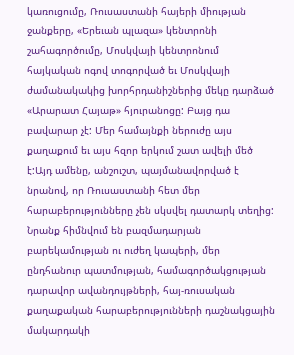կառուցումը, Ռուսաստանի հայերի միության ջանքերը, «Երեւան պլազա» կենտրոնի շահագործումը, Մոսկվայի կենտրոնում հայկական ոգով տոգորված եւ Մոսկվայի ժամանակակից խորհրդանիշներից մեկը դարձած «Արարատ Հայաթ» հյուրանոցը: Բայց դա բավարար չէ: Մեր համայնքի ներուժը այս քաղաքում եւ այս հզոր երկում շատ ավելի մեծ է:Այդ ամենը, անշուշտ, պայմանավորված է նրանով, որ Ռուսաստանի հետ մեր հարաբերությունները չեն սկսվել դատարկ տեղից: Նրանք հիմնվում են բազմադարյան բարեկամության ու ուժեղ կապերի, մեր ընդհանուր պատմության, համագործակցության դարավոր ավանդույթների, հայ-ռուսական քաղաքական հարաբերությունների դաշնակցային մակարդակի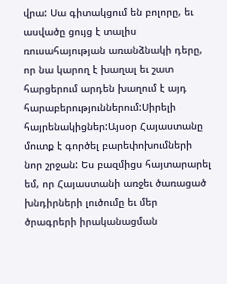վրա: Սա գիտակցում են բոլորը, եւ ասվածը ցույց է տալիս ռուսահայության առանձնակի դերը, որ նա կարող է խաղալ եւ շատ հարցերում արդեն խաղում է այդ հարաբերություններում:Սիրելի հայրենակիցներ:Այսօր Հայաստանը մուտք է գործել բարեփոխումների նոր շրջան: Ես բազմիցս հայտարարել եմ, որ Հայաստանի առջեւ ծառացած խնդիրների լուծումը եւ մեր ծրագրերի իրականացման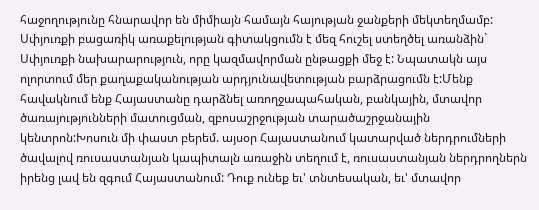հաջողությունը հնարավոր են միմիայն համայն հայության ջանքերի մեկտեղմամբ: Սփյուռքի բացառիկ առաքելության գիտակցումն է մեզ հուշել ստեղծել առանձին` Սփյուռքի նախարարություն, որը կազմավորման ընթացքի մեջ է: Նպատակն այս ոլորտում մեր քաղաքականության արդյունավետության բարձրացումն է:Մենք հավակնում ենք Հայաստանը դարձնել առողջապահական, բանկային, մտավոր ծառայությունների մատուցման, զբոսաշրջության տարածաշրջանային կենտրոն:Խոսուն մի փաստ բերեմ. այսօր Հայաստանում կատարված ներդրումների ծավալով ռուսաստանյան կապիտալն առաջին տեղում է, ռուսաստանյան ներդրողներն իրենց լավ են զգում Հայաստանում: Դուք ունեք եւ' տնտեսական, եւ' մտավոր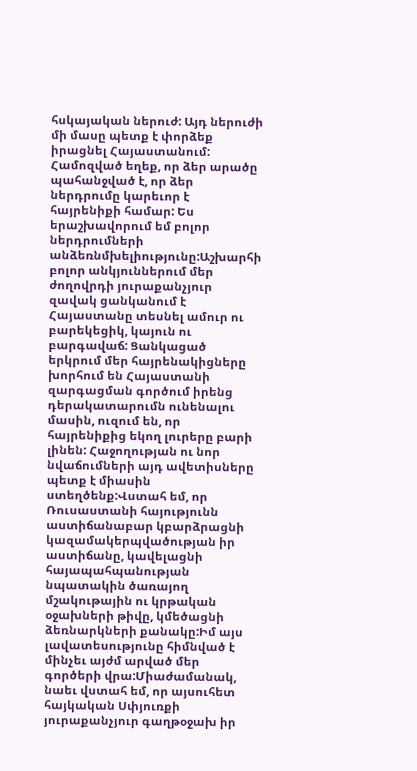հսկայական ներուժ: Այդ ներուժի մի մասը պետք է փորձեք իրացնել Հայաստանում: Համոզված եղեք, որ ձեր արածը պահանջված է, որ ձեր ներդրումը կարեւոր է հայրենիքի համար: Ես երաշխավորում եմ բոլոր ներդրումների անձեռնմխելիությունը:Աշխարհի բոլոր անկյուններում մեր ժողովրդի յուրաքանչյուր զավակ ցանկանում է Հայաստանը տեսնել ամուր ու բարեկեցիկ, կայուն ու բարգավաճ: Ցանկացած երկրում մեր հայրենակիցները խորհում են Հայաստանի զարգացման գործում իրենց դերակատարումն ունենալու մասին, ուզում են, որ հայրենիքից եկող լուրերը բարի լինեն: Հաջողության ու նոր նվաճումների այդ ավետիսները պետք է միասին ստեղծենք:Վստահ եմ, որ Ռուսաստանի հայությունն աստիճանաբար կբարձրացնի կազամակերպվածության իր աստիճանը, կավելացնի հայապահպանության նպատակին ծառայող մշակութային ու կրթական օջախների թիվը, կմեծացնի ձեռնարկների քանակը:Իմ այս լավատեսությունը հիմնված է մինչեւ այժմ արված մեր գործերի վրա:Միաժամանակ, նաեւ վստահ եմ, որ այսուհետ հայկական Սփյուռքի յուրաքանչյուր գաղթօջախ իր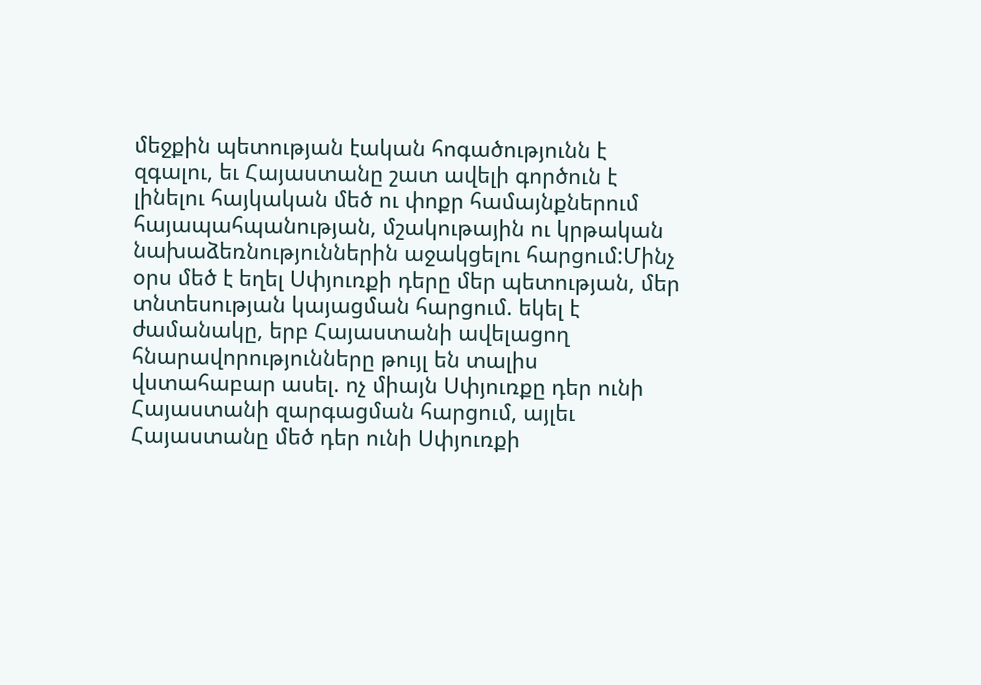մեջքին պետության էական հոգածությունն է զգալու, եւ Հայաստանը շատ ավելի գործուն է լինելու հայկական մեծ ու փոքր համայնքներում հայապահպանության, մշակութային ու կրթական նախաձեռնություններին աջակցելու հարցում:Մինչ օրս մեծ է եղել Սփյուռքի դերը մեր պետության, մեր տնտեսության կայացման հարցում. եկել է ժամանակը, երբ Հայաստանի ավելացող հնարավորությունները թույլ են տալիս վստահաբար ասել. ոչ միայն Սփյուռքը դեր ունի Հայաստանի զարգացման հարցում, այլեւ Հայաստանը մեծ դեր ունի Սփյուռքի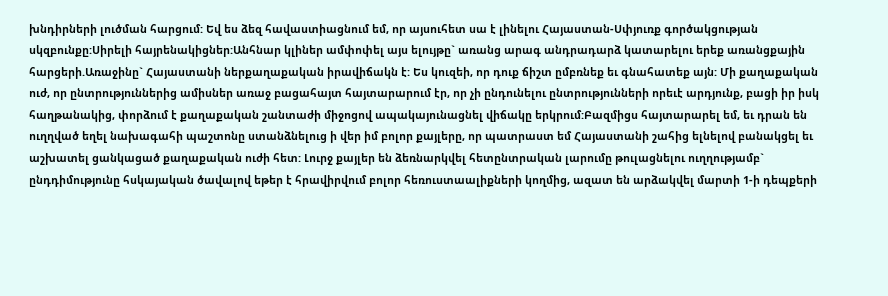խնդիրների լուծման հարցում: Եվ ես ձեզ հավաստիացնում եմ, որ այսուհետ սա է լինելու Հայաստան-Սփյուռք գործակցության սկզբունքը:Սիրելի հայրենակիցներ:Անհնար կլիներ ամփոփել այս ելույթը` առանց արագ անդրադարձ կատարելու երեք առանցքային հարցերի.Առաջինը` Հայաստանի ներքաղաքական իրավիճակն է: Ես կուզեի, որ դուք ճիշտ ըմբռնեք եւ գնահատեք այն: Մի քաղաքական ուժ, որ ընտրություններից ամիսներ առաջ բացահայտ հայտարարում էր, որ չի ընդունելու ընտրությունների որեւէ արդյունք, բացի իր իսկ հաղթանակից, փորձում է քաղաքական շանտաժի միջոցով ապակայունացնել վիճակը երկրում:Բազմիցս հայտարարել եմ, եւ դրան են ուղղված եղել նախագահի պաշտոնը ստանձնելուց ի վեր իմ բոլոր քայլերը, որ պատրաստ եմ Հայաստանի շահից ելնելով բանակցել եւ աշխատել ցանկացած քաղաքական ուժի հետ: Լուրջ քայլեր են ձեռնարկվել հետընտրական լարումը թուլացնելու ուղղությամբ` ընդդիմությունը հսկայական ծավալով եթեր է հրավիրվում բոլոր հեռուստաալիքների կողմից, ազատ են արձակվել մարտի 1-ի դեպքերի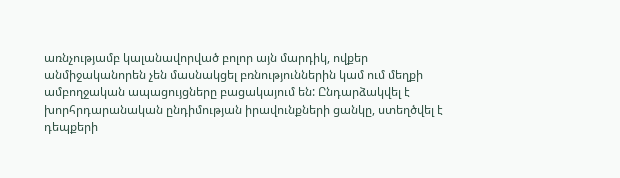առնչությամբ կալանավորված բոլոր այն մարդիկ, ովքեր անմիջականորեն չեն մասնակցել բռնություններին կամ ում մեղքի ամբողջական ապացույցները բացակայում են: Ընդարձակվել է խորհրդարանական ընդիմության իրավունքների ցանկը, ստեղծվել է դեպքերի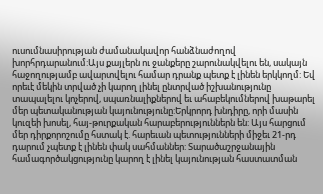ուսումնասիրության ժամանակավոր հանձնաժողով խորհրդարանում:Այս քայլերն ու ջանքերը շարունակվելու են, սակայն հաջողությամբ ավարտվելու համար դրանք պետք է լինեն երկկողմ: Եվ որեւէ մեկին տրված չի կարող լինել ընտրված իշխանությունը տապալելու կոչերով, սպառնալիքներով եւ ահաբեկումներով խաթարել մեր պետականության կայունությունը:Երկրորդ խնդիրը, որի մասին կուզեի խոսել, հայ-թուրքական հարաբերություններն են: Այս հարցում մեր դիրքորոշումը հստակ է. հարեւան պետությունների միջեւ 21-րդ դարում չպետք է լինեն փակ սահմաններ: Տարածաշրջանային համագործակցությունը կարող է լինել կայունության հաստատման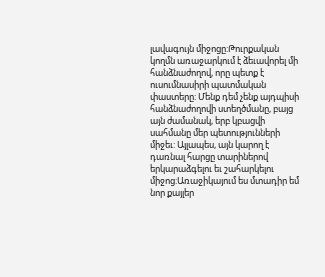լավագույն միջոցը:Թուրքական կողմն առաջարկում է ձեւավորել մի հանձնաժողով, որը պետք է ուսումնասիրի պատմական փաստերը: Մենք դեմ չենք այդպիսի հանձնաժողովի ստեղծմանը, բայց այն ժամանակ, երբ կբացվի սահմանը մեր պետությունների միջեւ: Այլապես, այն կարող է դառնալ հարցը տարիներով երկարաձգելու եւ շահարկելու միջոց:Առաջիկայում ես մտադիր եմ նոր քայլեր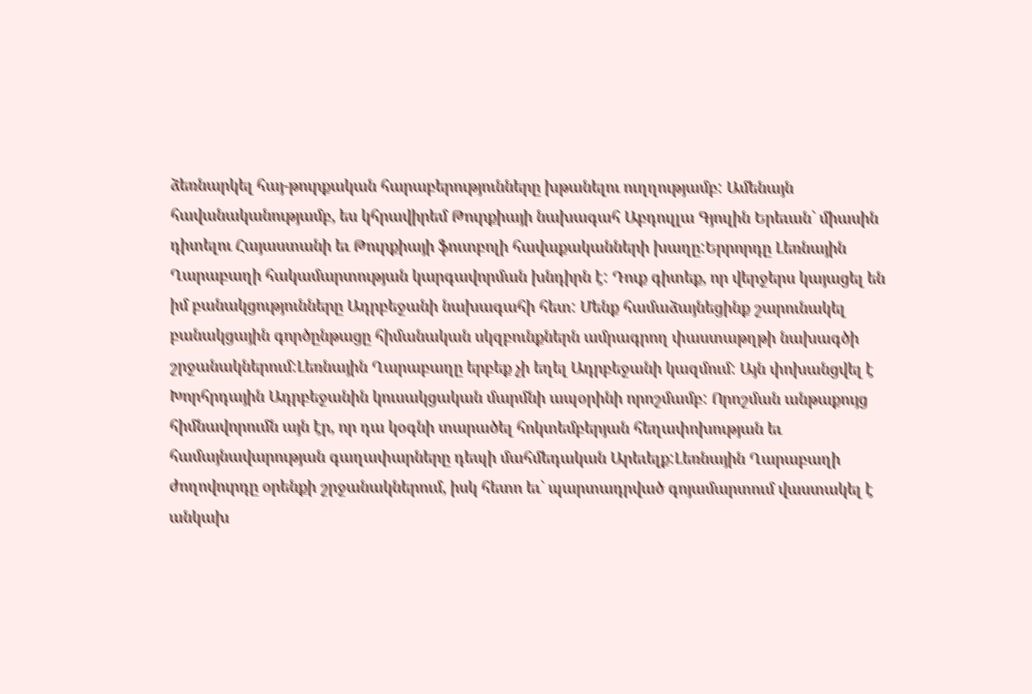ձեռնարկել հայ-թուրքական հարաբերությունները խթանելու ուղղությամբ: Ամենայն հավանականությամբ, ես կհրավիրեմ Թուրքիայի նախագահ Աբդուլլա Գյուլին Երեւան` միասին դիտելու Հայաստանի եւ Թուրքիայի ֆուտբոլի հավաքականների խաղը:Երրորդը Լեռնային Ղարաբաղի հակամարտության կարգավորման խնդիրն է: Դուք գիտեք, որ վերջերս կայացել են իմ բանակցությունները Ադրբեջանի նախագահի հետ: Մենք համաձայնեցինք շարունակել բանակցային գործընթացը հիմանական սկզբունքներն ամրագրող փաստաթղթի նախագծի շրջանակներում:Լեռնային Ղարաբաղը երբեք չի եղել Ադրբեջանի կազմում: Այն փոխանցվել է Խորհրդային Ադրբեջանին կուսակցական մարմնի ապօրինի որոշմամբ: Որոշման անթաքույց հիմնավորումն այն էր, որ դա կօգնի տարածել հոկտեմբերյան հեղափոխության եւ համայնավարության գաղափարները դեպի մահմեդական Արեւելք:Լեռնային Ղարաբաղի ժողովուրդը օրենքի շրջանակներում, իսկ հետո եւ` պարտադրված գոյամարտում վաստակել է անկախ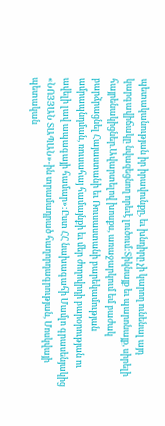պետականության իր իրավունքը, եւ խնդիրը չի կարող ունենալ այդ կարգավիճակը նվազեցնող որեւէ լուծում:Տիկնայք եւ պարոնայք, սիրելի հայրենակիցներ.Ավարտելով խոսքս, առաջարկում եմ բաժակ բարձրացնել Հայաստանի եւ Ռուսաստանի բարեկամության ամրապնդման, ռուսահայ համայնքի եւ մեր ժողովրդի բարօրության ու ավելի լավ ապագայի համար»:Ըստ ՀՀ նախագահի Մամլո գրասենյակից «ՆՈՅՅԱՆ ՏԱՊԱՆ»-ին տրամադրած հաղորդագրության, Մոսկվայի պետական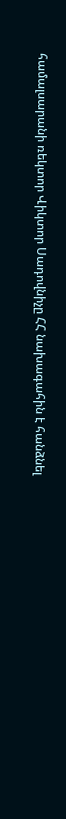համալսարանի ռեկտոր Վիկտոր Սադովնիչը ՀՀ նախագահին է հանձնել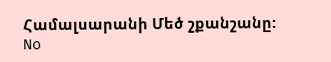Համալսարանի Մեծ շքանշանը:
No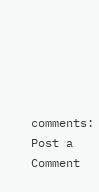comments:
Post a Comment